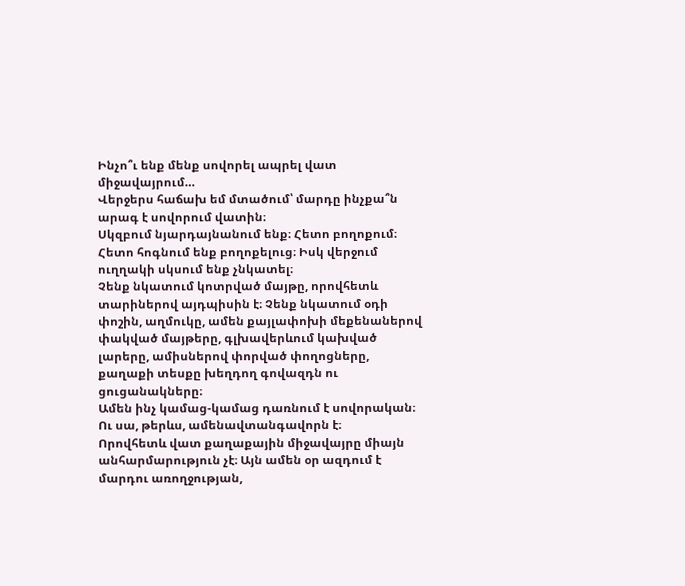Ինչո՞ւ ենք մենք սովորել ապրել վատ միջավայրում…
Վերջերս հաճախ եմ մտածում՝ մարդը ինչքա՞ն արագ է սովորում վատին։
Սկզբում նյարդայնանում ենք։ Հետո բողոքում։ Հետո հոգնում ենք բողոքելուց։ Իսկ վերջում ուղղակի սկսում ենք չնկատել։
Չենք նկատում կոտրված մայթը, որովհետև տարիներով այդպիսին է։ Չենք նկատում օդի փոշին, աղմուկը, ամեն քայլափոխի մեքենաներով փակված մայթերը, գլխավերևում կախված լարերը, ամիսներով փորված փողոցները, քաղաքի տեսքը խեղդող գովազդն ու ցուցանակները։
Ամեն ինչ կամաց-կամաց դառնում է սովորական։
Ու սա, թերևս, ամենավտանգավորն է։
Որովհետև վատ քաղաքային միջավայրը միայն անհարմարություն չէ։ Այն ամեն օր ազդում է մարդու առողջության,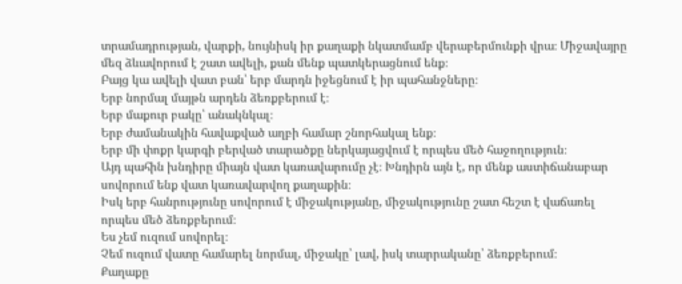տրամադրության, վարքի, նույնիսկ իր քաղաքի նկատմամբ վերաբերմունքի վրա։ Միջավայրը մեզ ձևավորում է շատ ավելի, քան մենք պատկերացնում ենք։
Բայց կա ավելի վատ բան՝ երբ մարդն իջեցնում է իր պահանջները։
Երբ նորմալ մայթն արդեն ձեռքբերում է։
Երբ մաքուր բակը՝ անակնկալ։
Երբ ժամանակին հավաքված աղբի համար շնորհակալ ենք։
Երբ մի փոքր կարգի բերված տարածքը ներկայացվում է որպես մեծ հաջողություն։
Այդ պահին խնդիրը միայն վատ կառավարումը չէ։ Խնդիրն այն է, որ մենք աստիճանաբար սովորում ենք վատ կառավարվող քաղաքին։
Իսկ երբ հանրությունը սովորում է միջակությանը, միջակությունը շատ հեշտ է վաճառել որպես մեծ ձեռքբերում։
Ես չեմ ուզում սովորել։
Չեմ ուզում վատը համարել նորմալ, միջակը՝ լավ, իսկ տարրականը՝ ձեռքբերում։
Քաղաքը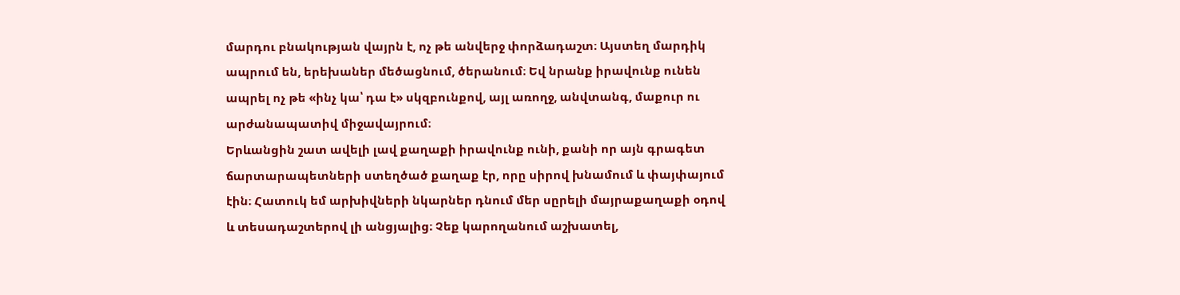մարդու բնակության վայրն է, ոչ թե անվերջ փորձադաշտ։ Այստեղ մարդիկ ապրում են, երեխաներ մեծացնում, ծերանում։ Եվ նրանք իրավունք ունեն ապրել ոչ թե «ինչ կա՝ դա է» սկզբունքով, այլ առողջ, անվտանգ, մաքուր ու արժանապատիվ միջավայրում։
Երևանցին շատ ավելի լավ քաղաքի իրավունք ունի, քանի որ այն գրագետ ճարտարապետների ստեղծած քաղաք էր, որը սիրով խնամում և փայփայում էին։ Հատուկ եմ արխիվների նկարներ դնում մեր սըրելի մայրաքաղաքի օդով և տեսադաշտերով լի անցյալից։ Չեք կարողանում աշխատել,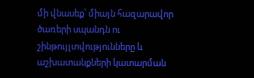մի վնասեք՝ միայն հազարավոր ծառերի սպանդն ու շինթույլտվությունները և աշխատանքների կատարման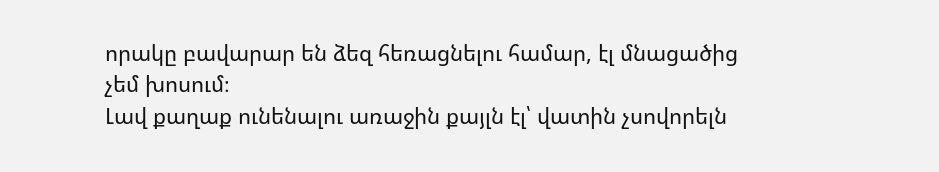որակը բավարար են ձեզ հեռացնելու համար, էլ մնացածից չեմ խոսում։
Լավ քաղաք ունենալու առաջին քայլն էլ՝ վատին չսովորելն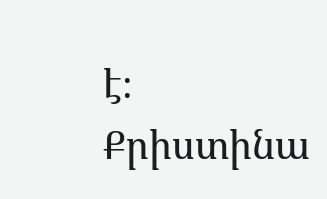է։
Քրիստինա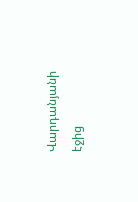Վարդանյանի էջից